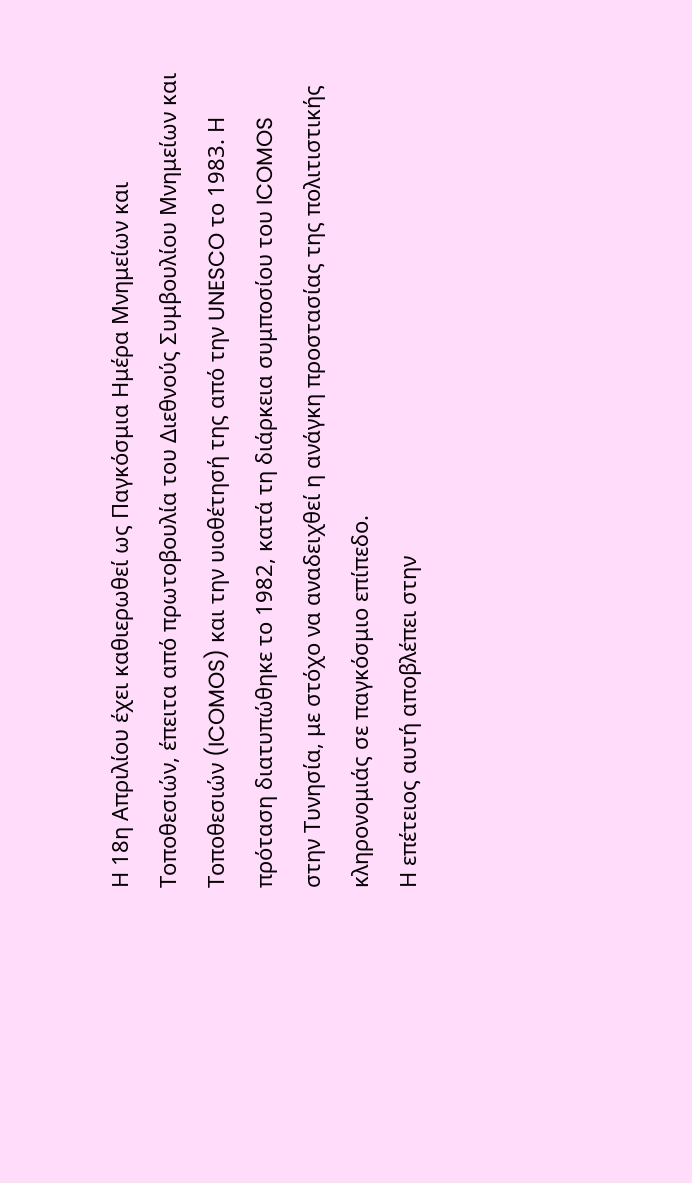Η 18η Απριλίου έχει καθιερωθεί ως Παγκόσμια Ημέρα Μνημείων και Τοποθεσιών, έπειτα από πρωτοβουλία του Διεθνούς Συμβουλίου Μνημείων και Τοποθεσιών (ICOMOS) και την υιοθέτησή της από την UNESCO το 1983. Η πρόταση διατυπώθηκε το 1982, κατά τη διάρκεια συμποσίου του ICOMOS στην Τυνησία, με στόχο να αναδειχθεί η ανάγκη προστασίας της πολιτιστικής κληρονομιάς σε παγκόσμιο επίπεδο.
Η επέτειος αυτή αποβλέπει στην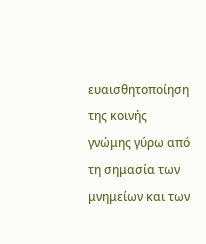ευαισθητοποίηση της κοινής γνώμης γύρω από τη σημασία των μνημείων και των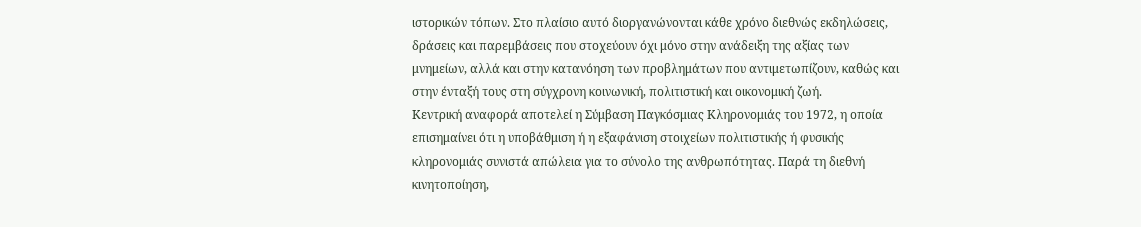ιστορικών τόπων. Στο πλαίσιο αυτό διοργανώνονται κάθε χρόνο διεθνώς εκδηλώσεις, δράσεις και παρεμβάσεις που στοχεύουν όχι μόνο στην ανάδειξη της αξίας των μνημείων, αλλά και στην κατανόηση των προβλημάτων που αντιμετωπίζουν, καθώς και στην ένταξή τους στη σύγχρονη κοινωνική, πολιτιστική και οικονομική ζωή.
Κεντρική αναφορά αποτελεί η Σύμβαση Παγκόσμιας Κληρονομιάς του 1972, η οποία επισημαίνει ότι η υποβάθμιση ή η εξαφάνιση στοιχείων πολιτιστικής ή φυσικής κληρονομιάς συνιστά απώλεια για το σύνολο της ανθρωπότητας. Παρά τη διεθνή κινητοποίηση,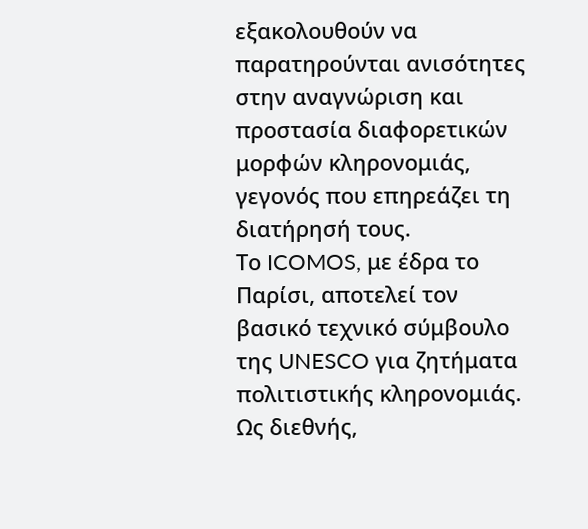εξακολουθούν να παρατηρούνται ανισότητες στην αναγνώριση και προστασία διαφορετικών μορφών κληρονομιάς, γεγονός που επηρεάζει τη διατήρησή τους.
Το ICOMOS, με έδρα το Παρίσι, αποτελεί τον βασικό τεχνικό σύμβουλο της UNESCO για ζητήματα πολιτιστικής κληρονομιάς. Ως διεθνής,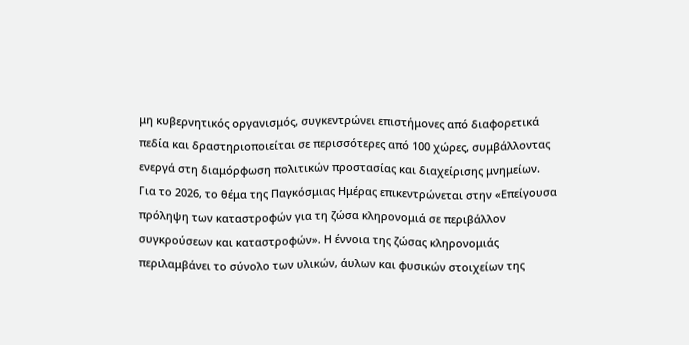μη κυβερνητικός οργανισμός, συγκεντρώνει επιστήμονες από διαφορετικά πεδία και δραστηριοποιείται σε περισσότερες από 100 χώρες, συμβάλλοντας ενεργά στη διαμόρφωση πολιτικών προστασίας και διαχείρισης μνημείων.
Για το 2026, το θέμα της Παγκόσμιας Ημέρας επικεντρώνεται στην «Επείγουσα πρόληψη των καταστροφών για τη ζώσα κληρονομιά σε περιβάλλον συγκρούσεων και καταστροφών». Η έννοια της ζώσας κληρονομιάς περιλαμβάνει το σύνολο των υλικών, άυλων και φυσικών στοιχείων της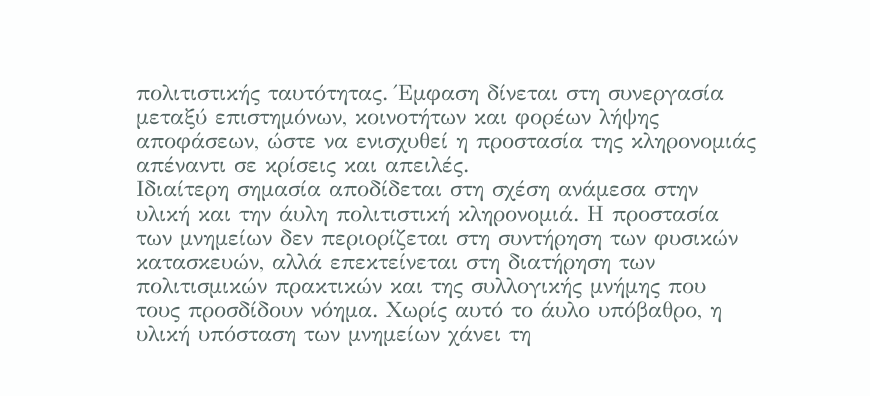πολιτιστικής ταυτότητας. Έμφαση δίνεται στη συνεργασία μεταξύ επιστημόνων, κοινοτήτων και φορέων λήψης αποφάσεων, ώστε να ενισχυθεί η προστασία της κληρονομιάς απέναντι σε κρίσεις και απειλές.
Ιδιαίτερη σημασία αποδίδεται στη σχέση ανάμεσα στην υλική και την άυλη πολιτιστική κληρονομιά. Η προστασία των μνημείων δεν περιορίζεται στη συντήρηση των φυσικών κατασκευών, αλλά επεκτείνεται στη διατήρηση των πολιτισμικών πρακτικών και της συλλογικής μνήμης που τους προσδίδουν νόημα. Χωρίς αυτό το άυλο υπόβαθρο, η υλική υπόσταση των μνημείων χάνει τη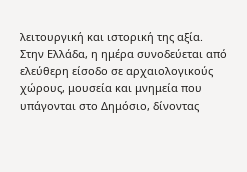λειτουργική και ιστορική της αξία.
Στην Ελλάδα, η ημέρα συνοδεύεται από ελεύθερη είσοδο σε αρχαιολογικούς χώρους, μουσεία και μνημεία που υπάγονται στο Δημόσιο, δίνοντας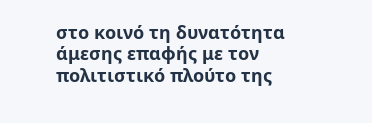στο κοινό τη δυνατότητα άμεσης επαφής με τον πολιτιστικό πλούτο της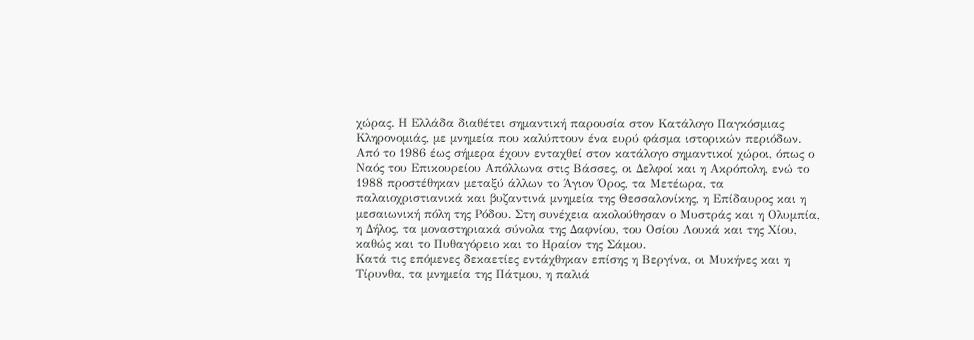χώρας. Η Ελλάδα διαθέτει σημαντική παρουσία στον Κατάλογο Παγκόσμιας Κληρονομιάς, με μνημεία που καλύπτουν ένα ευρύ φάσμα ιστορικών περιόδων.
Από το 1986 έως σήμερα έχουν ενταχθεί στον κατάλογο σημαντικοί χώροι, όπως ο Ναός του Επικουρείου Απόλλωνα στις Βάσσες, οι Δελφοί και η Ακρόπολη, ενώ το 1988 προστέθηκαν μεταξύ άλλων το Άγιον Όρος, τα Μετέωρα, τα παλαιοχριστιανικά και βυζαντινά μνημεία της Θεσσαλονίκης, η Επίδαυρος και η μεσαιωνική πόλη της Ρόδου. Στη συνέχεια ακολούθησαν ο Μυστράς και η Ολυμπία, η Δήλος, τα μοναστηριακά σύνολα της Δαφνίου, του Οσίου Λουκά και της Χίου, καθώς και το Πυθαγόρειο και το Ηραίον της Σάμου.
Κατά τις επόμενες δεκαετίες εντάχθηκαν επίσης η Βεργίνα, οι Μυκήνες και η Τίρυνθα, τα μνημεία της Πάτμου, η παλιά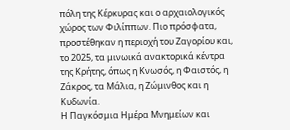πόλη της Κέρκυρας και ο αρχαιολογικός χώρος των Φιλίππων. Πιο πρόσφατα, προστέθηκαν η περιοχή του Ζαγορίου και, το 2025, τα μινωικά ανακτορικά κέντρα της Κρήτης, όπως η Κνωσός, η Φαιστός, η Ζάκρος, τα Μάλια, η Ζώμινθος και η Κυδωνία.
Η Παγκόσμια Ημέρα Μνημείων και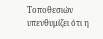Τοποθεσιών υπενθυμίζει ότι η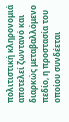πολιτιστική κληρονομιά αποτελεί ζωντανό και διαρκώς μεταβαλλόμενο πεδίο, η προστασία του οποίου συνδέεται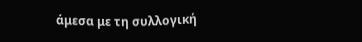άμεσα με τη συλλογική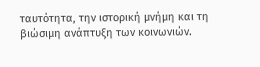ταυτότητα, την ιστορική μνήμη και τη βιώσιμη ανάπτυξη των κοινωνιών.